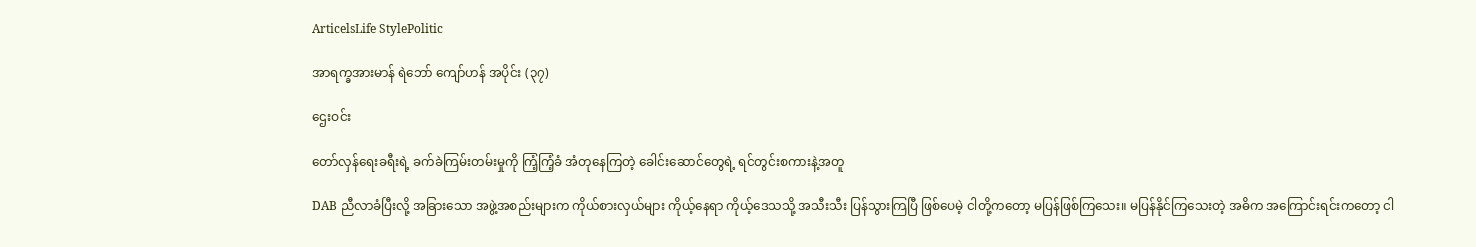ArticelsLife StylePolitic

အာရက္ခအားမာန် ရဲဘော် ကျော်ဟန် အပိုင်း (၃၇)

ဌေးဝင်း

တော်လှန်ရေးခရီးရဲ့ ခက်ခဲကြမ်းတမ်းမှုကို ကြံ့ကြံ့ခံ အံတုနေကြတဲ့ ခေါင်းဆောင်တွေရဲ့ ရင်တွင်းစကားနဲ့အတူ

DAB ညီလာခံပြီးလို့ အခြားသော အဖွဲ့အစည်းများက ကိုယ်စားလှယ်များ ကိုယ့်နေရာ ကိုယ့်ဒေသသို့ အသီးသီး ပြန်သွားကြပြီ ဖြစ်ပေမဲ့ ငါတို့ကတော့ မပြန်ဖြစ်ကြသေး။ မပြန်နိုင်ကြသေးတဲ့ အဓိက အကြောင်းရင်းကတော့ ငါ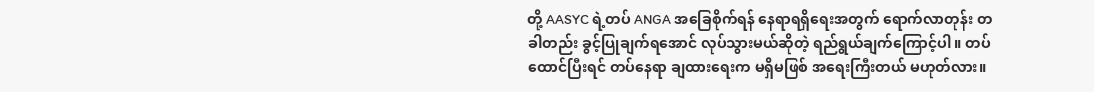တို့ AASYC ရဲ့တပ် ANGA အခြေစိုက်ရန် နေရာရရှိရေးအတွက် ရောက်လာတုန်း တခါတည်း ခွင့်ပြုချက်ရအောင် လုပ်သွားမယ်ဆိုတဲ့ ရည်ရွယ်ချက်ကြောင့်ပါ။ တပ်ထောင်ပြီးရင် တပ်နေရာ ချထားရေးက မရှိမဖြစ် အရေးကြီးတယ် မဟုတ်လား။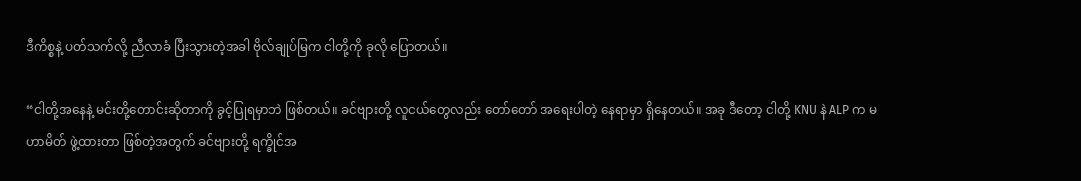ဒီကိစ္စနဲ့ ပတ်သက်လို့ ညီလာခံ ပြီးသွားတဲ့အခါ ဗိုလ်ချုပ်မြက ငါတို့ကို ခုလို ပြောတယ်။

“ငါတို့အနေနဲ့ မင်းတို့တောင်းဆိုတာကို ခွင့်ပြုရမှာဘဲ ဖြစ်တယ်။ ခင်ဗျားတို့ လူငယ်တွေလည်း တော်တော် အရေးပါတဲ့ နေရာမှာ ရှိနေတယ်။ အခု ဒီတော့ ငါတို့ KNU နဲ ALP က မဟာမိတ် ဖွဲ့ထားတာ ဖြစ်တဲ့အတွက် ခင်ဗျားတို့ ရက္ခိုင်အ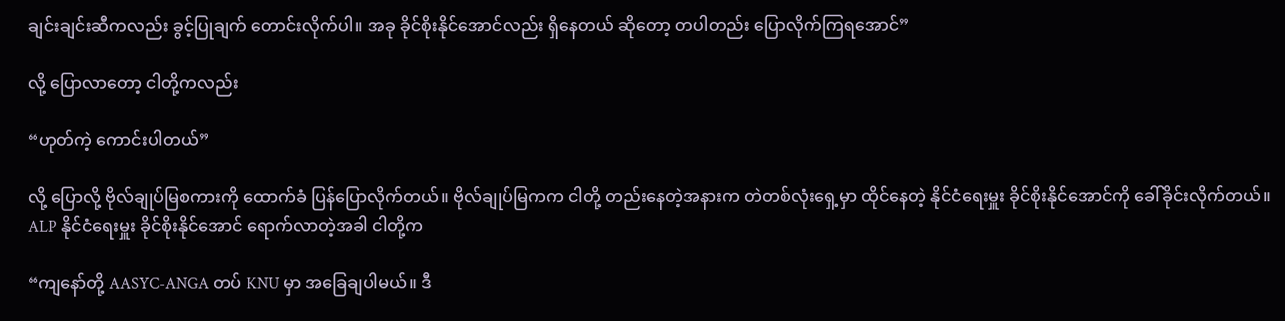ချင်းချင်းဆီကလည်း ခွင့်ပြုချက် တောင်းလိုက်ပါ။ အခု ခိုင်စိုးနိုင်အောင်လည်း ရှိနေတယ် ဆိုတော့ တပါတည်း ပြောလိုက်ကြရအောင်”

လို့ ပြောလာတော့ ငါတို့ကလည်း

“ဟုတ်ကဲ့ ကောင်းပါတယ်”

လို့ ပြောလို့ ဗိုလ်ချုပ်မြစကားကို ထောက်ခံ ပြန်ပြောလိုက်တယ်။ ဗိုလ်ချုပ်မြကက ငါတို့ တည်းနေတဲ့အနားက တဲတစ်လုံးရှေ့မှာ ထိုင်နေတဲ့ နိုင်ငံရေးမှူး ခိုင်စိုးနိုင်အောင်ကို ခေါ်ခိုင်းလိုက်တယ်။ ALP နိုင်ငံရေးမှူး ခိုင်စိုးနိုင်အောင် ရောက်လာတဲ့အခါ ငါတို့က

“ကျနော်တို့ AASYC-ANGA တပ် KNU မှာ အခြေချပါမယ်။ ဒီ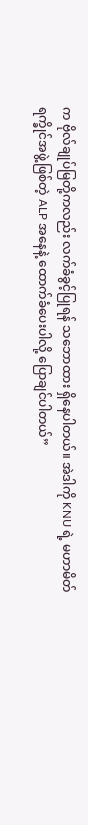က ဗိုလ်ချုပ်မြတို့ကလည်း လက်ခံခွင့်ပြုရန် သဘောထား ရှိနေပါတယ်။ အဲဒါကို KNU ရဲ့ မဟာမိတ် ရက္ခိုင်အဖွဲ့ဖြစ်တဲ့ ALP အနေနဲ့ ထောက်ခံပေးပါလို့ ပြောချင်ပါတယ်”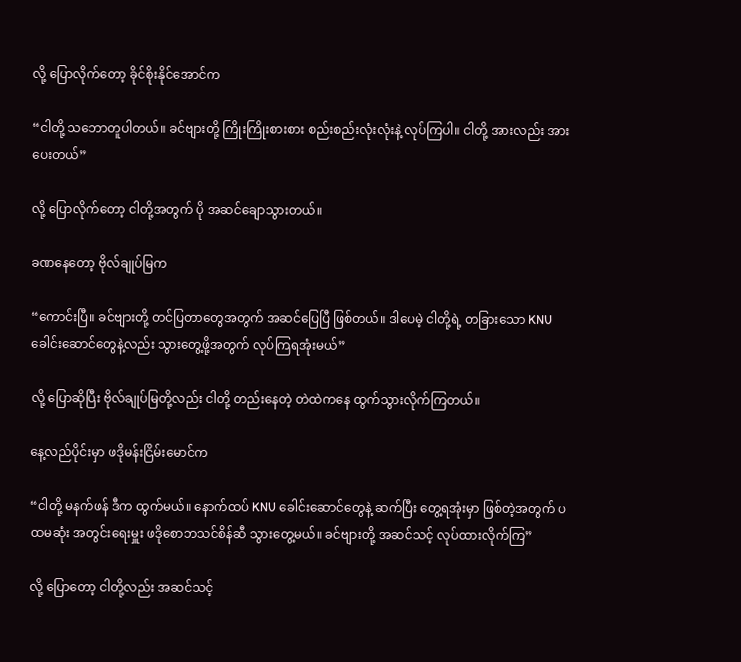လို့ ပြောလိုက်တော့ ခိုင်စိုးနိုင်အောင်က

“ငါတို့ သဘောတူပါတယ်။ ခင်ဗျားတို့ ကြိုးကြိုးစားစား စည်းစည်းလုံးလုံးနဲ့ လုပ်ကြပါ။ ငါတို့ အားလည်း အားပေးတယ်”

လို့ ပြောလိုက်တော့ ငါတို့အတွက် ပို အဆင်ချောသွားတယ်။

ခဏနေတော့ ဗိုလ်ချုပ်မြက

“ကောင်းပြီ။ ခင်ဗျားတို့ တင်ပြတာတွေအတွက် အဆင်ပြေပြီ ဖြစ်တယ်။ ဒါပေမဲ့ ငါတို့ရဲ့ တခြားသော KNU ခေါင်းဆောင်တွေနဲ့လည်း သွားတွေ့ဖို့အတွက် လုပ်ကြရအုံးမယ်”

လို့ ပြောဆိုပြီး ဗိုလ်ချုပ်မြတို့လည်း ငါတို့ တည်းနေတဲ့ တဲထဲကနေ ထွက်သွားလိုက်ကြတယ်။

နေ့လည်ပိုင်းမှာ ဖဒိုမန်းငြိမ်းမောင်က

“ငါတို့ မနက်ဖန် ဒီက ထွက်မယ်။ နောက်ထပ် KNU ခေါင်းဆောင်တွေနဲ့ ဆက်ပြီး တွေ့ရအုံးမှာ ဖြစ်တဲ့အတွက် ပထမဆုံး အတွင်းရေးမှူး ဖဒိုစောဘသင်စိန်ဆီ သွားတွေ့မယ်။ ခင်ဗျားတို့ အဆင်သင့် လုပ်ထားလိုက်ကြ”

လို့ ပြောတော့ ငါတို့လည်း အဆင်သင့်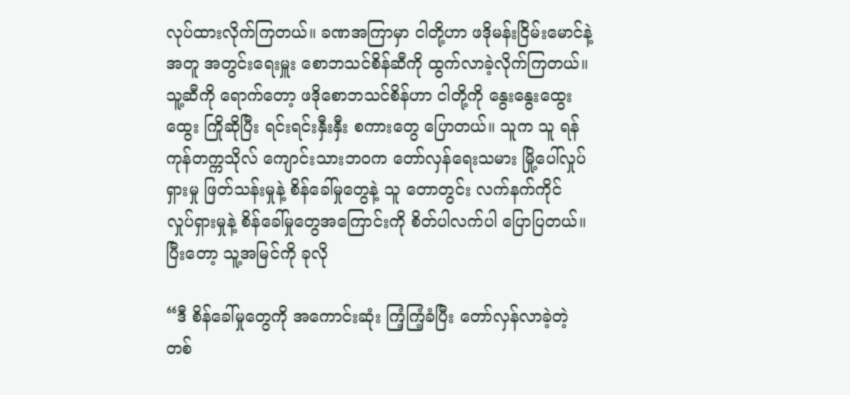လုပ်ထားလိုက်ကြတယ်။ ခဏအကြာမှာ ငါတို့ဟာ ဖဒိုမန်းငြိမ်းမောင်နဲ့အတူ အတွင်းရေးမှူး စောဘသင်စိန်ဆီကို ထွက်လာခဲ့လိုက်ကြတယ်။ သူ့ဆီကို ရောက်တော့ ဖဒိုစောဘသင်စိန်ဟာ ငါတို့ကို နွေးနွေးထွေးထွေး ကြိုဆိုပြီး ရင်းရင်းနှီးနှီး စကားတွေ ပြောတယ်။ သူက သူ ရန်ကုန်တက္ကသိုလ် ကျောင်းသားဘဝက တော်လှန်ရေးသမား မြို့ပေါ်လှုပ်ရှားမှု ဖြတ်သန်းမှုနဲ့ စိန်ခေါ်မှုတွေနဲ့ သူ တောတွင်း လက်နက်ကိုင် လှုပ်ရှားမှုနဲ့ စိန်ခေါ်မှုတွေအကြောင်းကို စိတ်ပါလက်ပါ ပြောပြတယ်။ ပြီးတော့ သူ့အမြင်ကို ခုလို

“ဒီ စိန်ခေါ်မှုတွေကို အကောင်းဆုံး ကြံ့ကြံ့ခံပြီး တော်လှန်လာခဲ့တဲ့ တစ်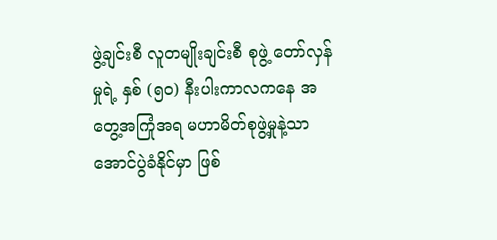ဖွဲ့ချင်းစီ လူတမျိုးချင်းစီ စုဖွဲ့ တော်လှန်မှုရဲ့ နှစ် (၅၀) နီးပါးကာလကနေ အတွေ့အကြုံအရ မဟာမိတ်စုဖွဲ့မှုနဲ့သာ အောင်ပွဲခံနိုင်မှာ ဖြစ်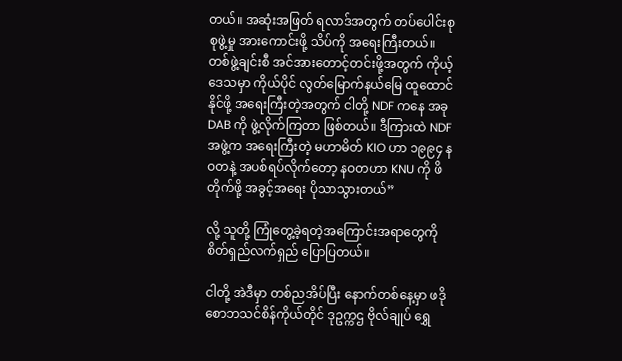တယ်။ အဆုံးအဖြတ် ရလာဒ်အတွက် တပ်ပေါင်းစု စုဖွဲ့မှု အားကောင်းဖို့ သိပ်ကို အရေးကြီးတယ်။ တစ်ဖွဲ့ချင်းစီ အင်အားတောင့်တင်းဖို့အတွက် ကိုယ့်ဒေသမှာ ကိုယ်ပိုင် လွတ်မြောက်နယ်မြေ ထူထောင်နိုင်ဖို့ အရေးကြီးတဲ့အတွက် ငါတို့ NDF ကနေ အခု DAB ကို ဖွဲ့လိုက်ကြတာ ဖြစ်တယ်။ ဒီကြားထဲ NDF အဖွဲ့က အရေးကြီးတဲ့ မဟာမိတ် KIO ဟာ ၁၉၉၄ နဝတနဲ့ အပစ်ရပ်လိုက်တော့ နဝတဟာ KNU ကို ဖိတိုက်ဖို့ အခွင့်အရေး ပိုသာသွားတယ်”

လို့ သူတို့ ကြုံတွေ့ခဲ့ရတဲ့အကြောင်းအရာတွေကို စိတ်ရှည်လက်ရှည် ပြောပြတယ်။

ငါတို့ အဲဒီမှာ တစ်ညအိပ်ပြီး နောက်တစ်နေ့မှာ ဖဒိုစောဘသင်စိန်ကိုယ်တိုင် ဒုဥက္ကဌ ဗိုလ်ချုပ် ရွှေ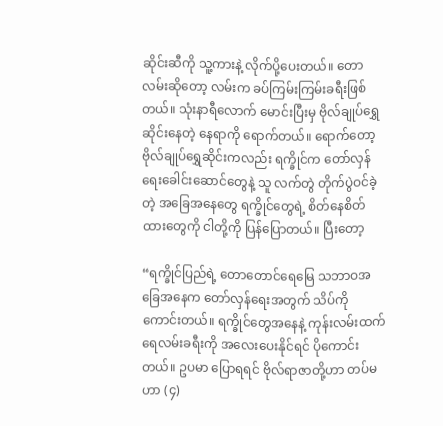ဆိုင်းဆီကို သူ့ကားနဲ့ လိုက်ပို့ပေးတယ်။ တောလမ်းဆိုတော့ လမ်းက ခပ်ကြမ်းကြမ်းခရီးဖြစ်တယ်။ သုံးနာရီလောက် မောင်းပြီးမှ ဗိုလ်ချုပ်ရွှေဆိုင်းနေတဲ့ နေရာကို ရောက်တယ်။ ရောက်တော့ ဗိုလ်ချုပ်ရွှေဆိုင်းကလည်း ရက္ခိုင်က တော်လှန်ရေးခေါင်းဆောင်တွေနဲ့ သူ လက်တွဲ တိုက်ပွဲဝင်ခဲ့တဲ့ အခြေအနေတွေ ရက္ခိုင်တွေရဲ့ စိတ်နေစိတ်ထားတွေကို ငါတို့ကို ပြန်ပြောတယ်။ ပြီးတော့

“ရက္ခိုင်ပြည်ရဲ့ တောတောင်ရေမြေ သဘာဝအခြေအနေက တော်လှန်ရေးအတွက် သိပ်ကို ကောင်းတယ်။ ရက္ခိုင်တွေအနေနဲ့ ကုန်းလမ်းထက် ရေလမ်းခရီးကို အလေးပေးနိုင်ရင် ပိုကောင်းတယ်။ ဥပမာ ပြောရရင် ဗိုလ်ရာဇာတို့ဟာ တပ်မဟာ (၄)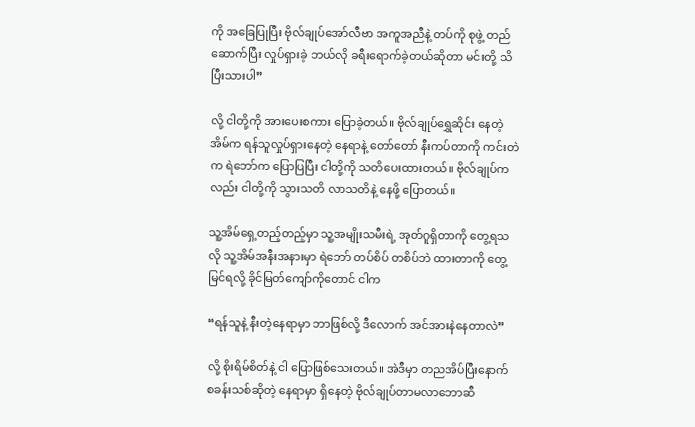ကို အခြေပြုပြီး ဗိုလ်ချုပ်အော်လီဗာ အကူအညီနဲ့ တပ်ကို စုဖွဲ့ တည်ဆောက်ပြီး လှုပ်ရှားခဲ့ ဘယ်လို ခရီးရောက်ခဲ့တယ်ဆိုတာ မင်းတို့ သိပြီးသားပါ”

လို့ ငါတို့ကို အားပေးစကား ပြောခဲ့တယ်။ ဗိုလ်ချုပ်ရွှေဆိုင်း နေတဲ့အိမ်က ရန်သူလှုပ်ရှားနေတဲ့ နေရာနဲ့ တော်တော် နီးကပ်တာကို ကင်းတဲက ရဲဘော်က ပြောပြပြီး ငါတို့ကို သတိပေးထားတယ်။ ဗိုလ်ချုပ်ကလည်း ငါတို့ကို သွားသတိ လာသတိနဲ့ နေဖို့ ပြောတယ်။

သူ့အိမ်ရှေ့တည့်တည့်မှာ သူ့အမျိုးသမီးရဲ့ အုတ်ဂူရှိတာကို တွေ့ရသလို သူ့အိမ်အနီးအနားမှာ ရဲဘော် တပ်စိပ် တစိပ်ဘဲ ထားတာကို တွေ့မြင်ရလို့ ခိုင်မြတ်ကျော်ကိုတောင် ငါက

“ရန်သူနဲ့ နီးတဲ့နေရာမှာ ဘာဖြစ်လို့ ဒီလောက် အင်အားနဲနေတာလဲ”

လို့ စိုးရိမ်စိတ်နဲ့ ငါ ပြောဖြစ်သေးတယ်။ အဲဒီမှာ တညအိပ်ပြီးနောက် စခန်းသစ်ဆိုတဲ့ နေရာမှာ ရှိနေတဲ့ ဗိုလ်ချုပ်တာမလာဘောဆီ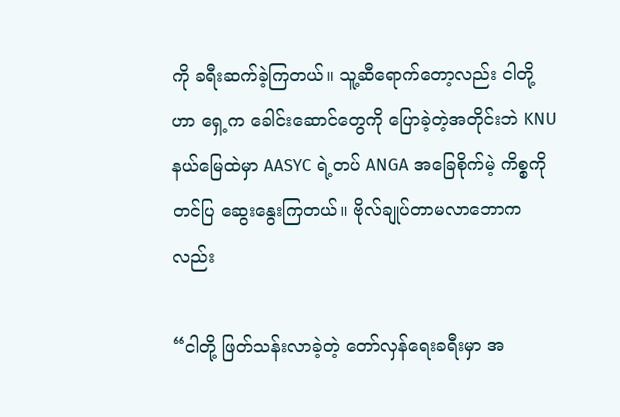ကို ခရီးဆက်ခဲ့ကြတယ်။ သူ့ဆီရောက်တော့လည်း ငါတို့ဟာ ရှေ့က ခေါင်းဆောင်တွေကို ပြောခဲ့တဲ့အတိုင်းဘဲ KNU နယ်မြေထဲမှာ AASYC ရဲ့တပ် ANGA အခြေစိုက်မဲ့ ကိစ္စကို တင်ပြ ဆွေးနွေးကြတယ်။ ဗိုလ်ချုပ်တာမလာဘောကလည်း

“ငါတို့ ဖြတ်သန်းလာခဲ့တဲ့ တော်လှန်ရေးခရီးမှာ အ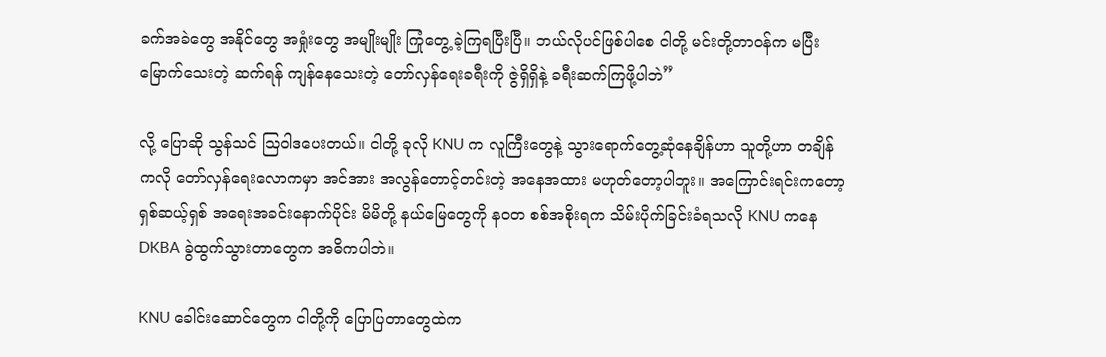ခက်အခဲတွေ အနိုင်တွေ အရှုံးတွေ အမျိုးမျိုး ကြုံတွေ့ ခဲ့ကြရပြီးပြီ။ ဘယ်လိုပင်ဖြစ်ပါစေ ငါတို့ မင်းတို့တာဝန်က မပြီးမြောက်သေးတဲ့ ဆက်ရန် ကျန်နေသေးတဲ့ တော်လှန်ရေးခရီးကို ဇွဲရှိရှိနဲ့ ခရီးဆက်ကြဖို့ပါဘဲ”

လို့ ပြောဆို သွန်သင် ဩဝါဒပေးတယ်။ ငါတို့ ခုလို KNU က လူကြီးတွေနဲ့ သွားရောက်တွေ့ဆုံနေချိန်ဟာ သူတို့ဟာ တချိန်ကလို တော်လှန်ရေးလောကမှာ အင်အား အလွန်တောင့်တင်းတဲ့ အနေအထား မဟုတ်တော့ပါဘူး။ အကြောင်းရင်းကတော့ ရှစ်ဆယ့်ရှစ် အရေးအခင်းနောက်ပိုင်း မိမိတို့ နယ်မြေတွေကို နဝတ စစ်အစိုးရက သိမ်းပိုက်ခြင်းခံရသလို KNU ကနေ DKBA ခွဲထွက်သွားတာတွေက အဓိကပါဘဲ။

KNU ခေါင်းဆောင်တွေက ငါတို့ကို ပြောပြတာတွေထဲက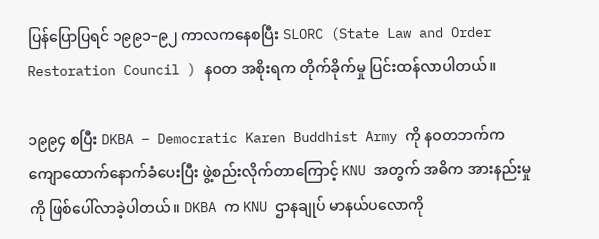ပြန်ပြောပြရင် ၁၉၉၁–၉၂ ကာလကနေစပြီး SLORC (State Law and Order Restoration Council ) နဝတ အစိုးရက တိုက်ခိုက်မှု ပြင်းထန်လာပါတယ်။

၁၉၉၄ စပြီး DKBA – Democratic Karen Buddhist Army ကို နဝတဘက်က ကျောထောက်နောက်ခံပေးပြီး ဖွဲ့စည်းလိုက်တာကြောင့် KNU အတွက် အဓိက အားနည်းမှုကို ဖြစ်ပေါ်လာခဲ့ပါတယ်။ DKBA က KNU ဌာနချုပ် မာနယ်ပလောကို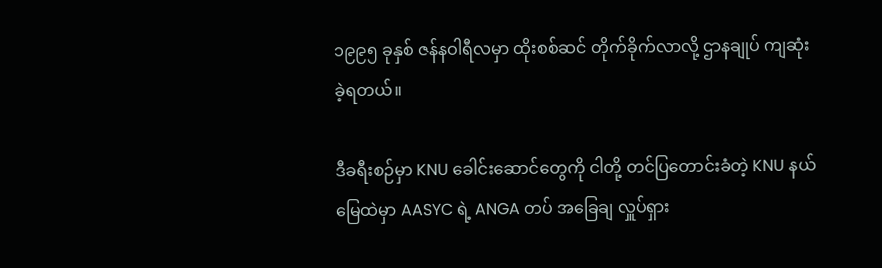၁၉၉၅ ခုနှစ် ဇန်နဝါရီလမှာ ထိုးစစ်ဆင် တိုက်ခိုက်လာလို့ ဌာနချုပ် ကျဆုံးခဲ့ရတယ်။

ဒီခရီးစဉ်မှာ KNU ခေါင်းဆောင်တွေကို ငါတို့ တင်ပြတောင်းခံတဲ့ KNU နယ်မြေထဲမှာ AASYC ရဲ့ ANGA တပ် အခြေချ လှူပ်ရှား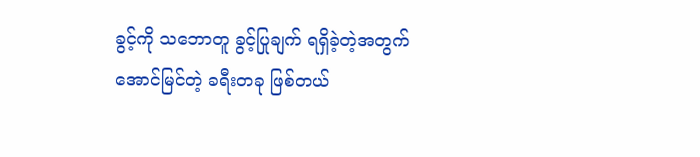ခွင့်ကို သဘောတူ ခွင့်ပြုချက် ရရှိခဲ့တဲ့အတွက် အောင်မြင်တဲ့ ခရီးတခု ဖြစ်တယ်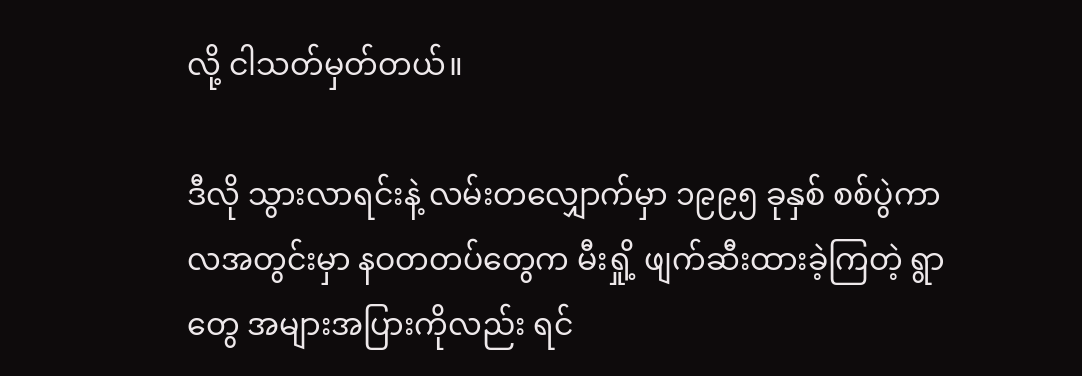လို့ ငါသတ်မှတ်တယ်။

ဒီလို သွားလာရင်းနဲ့ လမ်းတလျှောက်မှာ ၁၉၉၅ ခုနှစ် စစ်ပွဲကာလအတွင်းမှာ နဝတတပ်တွေက မီးရှို့ ဖျက်ဆီးထားခဲ့ကြတဲ့ ရွာတွေ အများအပြားကိုလည်း ရင်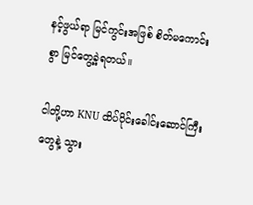နင့်ဖွယ်ရာ မြင်ကွင်းအဖြစ် စိတ်မကောင်းစွာ မြင်တွေ့ခဲ့ရတယ်။

ငါတို့ဟာ KNU ထိပ်ပိုင်းခေါင်းဆောင်ကြီးတွေနဲ့ သွား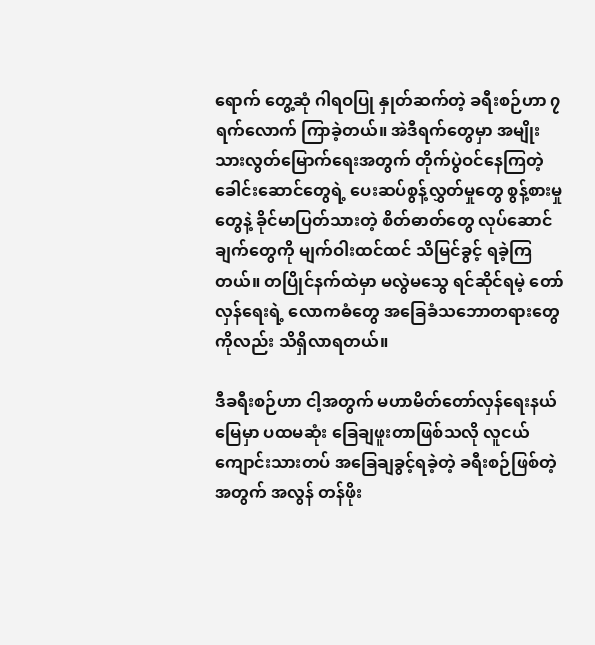ရောက် တွေ့ဆုံ ဂါရဝပြု နှုတ်ဆက်တဲ့ ခရီးစဉ်ဟာ ၇ ရက်လောက် ကြာခဲ့တယ်။ အဲဒီရက်တွေမှာ အမျိုးသားလွတ်မြောက်ရေးအတွက် တိုက်ပွဲဝင်နေကြတဲ့ ခေါင်းဆောင်တွေရဲ့ ပေးဆပ်စွန့်လွှတ်မှုတွေ စွန့်စားမှုတွေနဲ့ ခိုင်မာပြတ်သားတဲ့ စိတ်ဓာတ်တွေ လုပ်ဆောင်ချက်တွေကို မျက်ဝါးထင်ထင် သိမြင်ခွင့် ရခဲ့ကြတယ်။ တပြိုင်နက်ထဲမှာ မလွဲမသွေ ရင်ဆိုင်ရမဲ့ တော်လှန်ရေးရဲ့ လောကဓံတွေ အခြေခံသဘောတရားတွေကိုလည်း သိရှိလာရတယ်။

ဒီခရီးစဉ်ဟာ ငါ့အတွက် မဟာမိတ်တော်လှန်ရေးနယ်မြေမှာ ပထမဆုံး ခြေချဖူးတာဖြစ်သလို လူငယ်ကျောင်းသားတပ် အခြေချခွင့်ရခဲ့တဲ့ ခရီးစဉ်ဖြစ်တဲ့အတွက် အလွန် တန်ဖိုး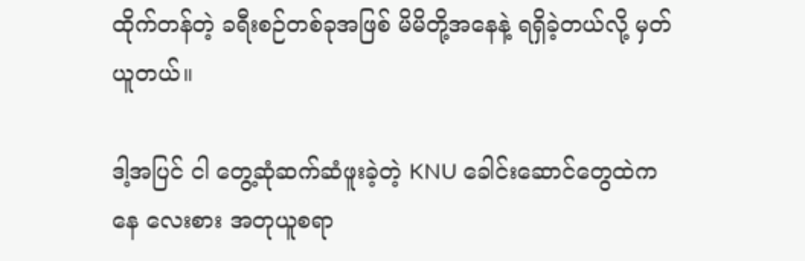ထိုက်တန်တဲ့ ခရီးစဉ်တစ်ခုအဖြစ် မိမိတို့အနေနဲ့ ရရှိခဲ့တယ်လို့ မှတ်ယူတယ်။

ဒါ့အပြင် ငါ တွေ့ဆုံဆက်ဆံဖူးခဲ့တဲ့ KNU ခေါင်းဆောင်တွေထဲကနေ လေးစား အတုယူစရာ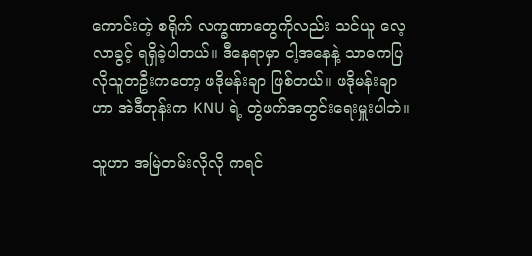ကောင်းတဲ့ စရိုက် လက္ခဏာတွေကိုလည်း သင်ယူ လေ့လာခွင့် ရရှိခဲ့ပါတယ်။ ဒီနေရာမှာ ငါ့အနေနဲ့ သာဓကပြလိုသူတဦးကတော့ ဖဒိုမန်းချာ ဖြစ်တယ်။ ဖဒိုမန်းချာဟာ အဲဒီတုန်းက KNU ရဲ့ တွဲဖက်အတွင်းရေးမှူးပါဘဲ။

သူဟာ အမြဲတမ်းလိုလို ကရင်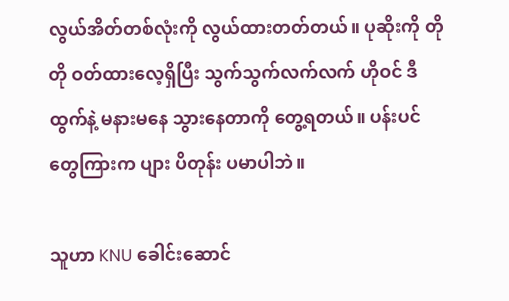လွယ်အိတ်တစ်လုံးကို လွယ်ထားတတ်တယ်။ ပုဆိုးကို တိုတို ဝတ်ထားလေ့ရှိပြီး သွက်သွက်လက်လက် ဟိုဝင် ဒီထွက်နဲ့ မနားမနေ သွားနေတာကို တွေ့ရတယ်။ ပန်းပင်တွေကြားက ပျား ပိတုန်း ပမာပါဘဲ။

သူဟာ KNU ခေါင်းဆောင်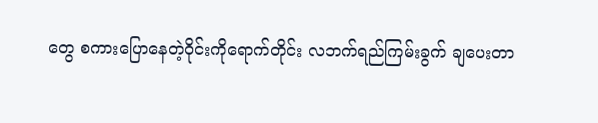တွေ စကားပြောနေတဲ့ဝိုင်းကိုရောက်တိုင်း လဘက်ရည်ကြမ်းခွက် ချပေးတာ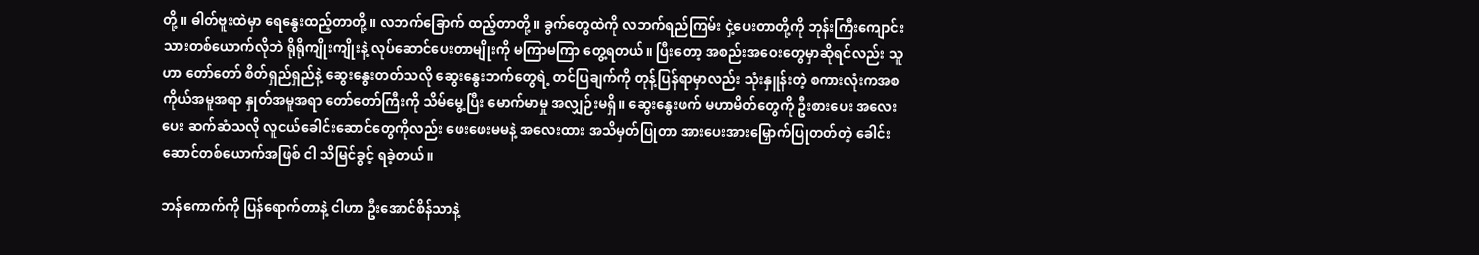တို့။ ဓါတ်ဗူးထဲမှာ ရေနွေးထည့်တာတို့။ လဘက်ခြောက် ထည့်တာတို့။ ခွက်တွေထဲကို လဘက်ရည်ကြမ်း ငှဲ့ပေးတာတို့ကို ဘုန်းကြီးကျောင်းသားတစ်ယောက်လိုဘဲ ရိုရိုကျိုးကျိုးနဲ့ လုပ်ဆောင်ပေးတာမျိုးကို မကြာမကြာ တွေ့ရတယ်။ ပြီးတော့ အစည်းအဝေးတွေမှာဆိုရင်လည်း သူဟာ တော်တော် စိတ်ရှည်ရှည်နဲ့ ဆွေးနွေးတတ်သလို ဆွေးနွေးဘက်တွေရဲ့ တင်ပြချက်ကို တုန့်ပြန်ရာမှာလည်း သုံးနှူန်းတဲ့ စကားလုံးကအစ ကိုယ်အမူအရာ နှုတ်အမူအရာ တော်တော်ကြီးကို သိမ်မွေ့ပြီး မောက်မာမှု အလျှဉ်းမရှိ။ ဆွေးနွေးဖက် မဟာမိတ်တွေကို ဦးစားပေး အလေးပေး ဆက်ဆံသလို လူငယ်ခေါင်းဆောင်တွေကိုလည်း ဖေးဖေးမမနဲ့ အလေးထား အသိမှတ်ပြုတာ အားပေးအားမြှောက်ပြုတတ်တဲ့ ခေါင်းဆောင်တစ်ယောက်အဖြစ် ငါ သိမြင်ခွင့် ရခဲ့တယ်။

ဘန်ကောက်ကို ပြန်ရောက်တာနဲ့ ငါဟာ ဦးအောင်စိန်သာနဲ့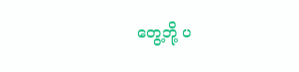တွေ့ဘို့ ပ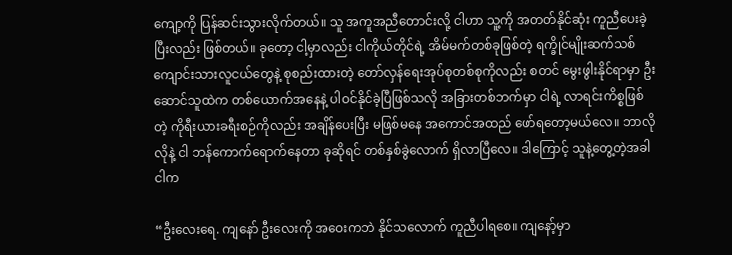ကျော့ကို ပြန်ဆင်းသွားလိုက်တယ်။ သူ အကူအညီတောင်းလို့ ငါဟာ သူ့ကို အတတ်နိုင်ဆုံး ကူညီပေးခဲ့ပြီးလည်း ဖြစ်တယ်။ ခုတော့ ငါ့မှာလည်း ငါကိုယ်တိုင်ရဲ့ အိမ်မက်တစ်ခုဖြစ်တဲ့ ရက္ခိုင်မျိုးဆက်သစ် ကျောင်းသားလူငယ်တွေနဲ့ စုစည်းထားတဲ့ တော်လှန်ရေးအုပ်စုတစ်စုကိုလည်း စတင် မွေးဖွါးနိုင်ရာမှာ ဦးဆောင်သူထဲက တစ်ယောက်အနေနဲ့ ပါဝင်နိုင်ခဲ့ပြီဖြစ်သလို အခြားတစ်ဘက်မှာ ငါရဲ့ လာရင်းကိစ္စဖြစ်တဲ့ ကိုရီးယားခရီးစဉ်ကိုလည်း အချိန်ပေးပြီး မဖြစ်မနေ အကောင်အထည် ဖော်ရတော့မယ်လေ။ ဘာလိုလိုနဲ့ ငါ ဘန်ကောက်ရောက်နေတာ ခုဆိုရင် တစ်နှစ်ခွဲလောက် ရှိလာပြီလေ။ ဒါကြောင့် သူနဲ့တွေ့တဲ့အခါ ငါက

“ဦးလေးရေ. ကျနော် ဦးလေးကို အဝေးကဘဲ နိုင်သလောက် ကူညီပါရစေ။ ကျနော့်မှာ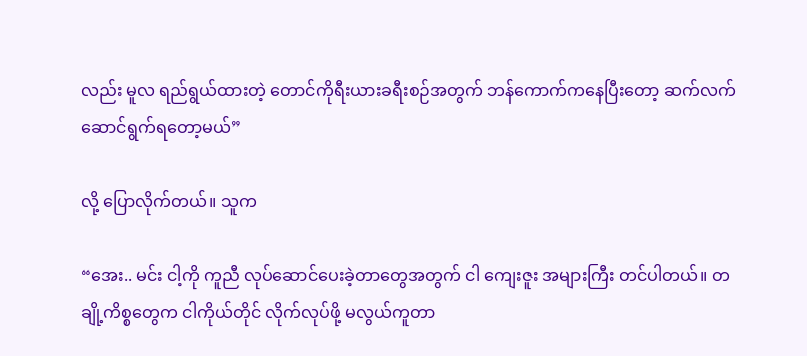လည်း မူလ ရည်ရွယ်ထားတဲ့ တောင်ကိုရီးယားခရီးစဉ်အတွက် ဘန်ကောက်ကနေပြီးတော့ ဆက်လက် ဆောင်ရွက်ရတော့မယ်”

လို့ ပြောလိုက်တယ်။ သူက

“အေး.. မင်း ငါ့ကို ကူညီ လုပ်ဆောင်ပေးခဲ့တာတွေအတွက် ငါ ကျေးဇူး အများကြီး တင်ပါတယ်။ တချို့ကိစ္စတွေက ငါကိုယ်တိုင် လိုက်လုပ်ဖို့ မလွယ်ကူတာ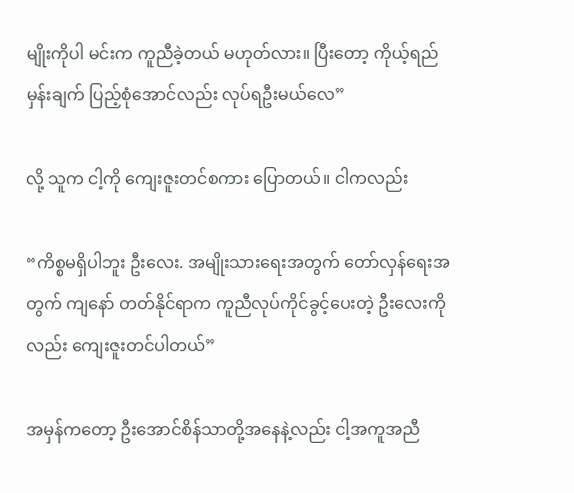မျိုးကိုပါ မင်းက ကူညီခဲ့တယ် မဟုတ်လား။ ပြီးတော့ ကိုယ့်ရည်မှန်းချက် ပြည့်စုံအောင်လည်း လုပ်ရဦးမယ်လေ”

လို့ သူက ငါ့ကို ကျေးဇူးတင်စကား ပြောတယ်။ ငါကလည်း

“ကိစ္စမရှိပါဘူး ဦးလေး. အမျိုးသားရေးအတွက် တော်လှန်ရေးအတွက် ကျနော် တတ်နိုင်ရာက ကူညီလုပ်ကိုင်ခွင့်ပေးတဲ့ ဦးလေးကိုလည်း ကျေးဇူးတင်ပါတယ်”

အမှန်ကတော့ ဦးအောင်စိန်သာတို့အနေနဲ့လည်း ငါ့အကူအညီ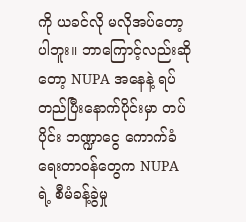ကို ယခင်လို မလိုအပ်တော့ပါဘူး။ ဘာကြောင့်လည်းဆိုတော့ NUPA အနေနဲ့ ရပ်တည်ပြီးနောက်ပိုင်းမှာ တပ်ပိုင်း ဘဏ္ဍာငွေ ကောက်ခံရေးတာဝန်တွေက NUPA ရဲ့ စီမံခန့်ခွဲမှု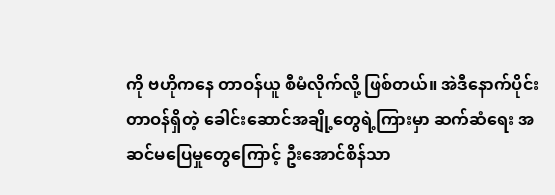ကို ဗဟိုကနေ တာဝန်ယူ စီမံလိုက်လို့ ဖြစ်တယ်။ အဲဒီနောက်ပိုင်း တာဝန်ရှိတဲ့ ခေါင်းဆောင်အချို့တွေရဲ့ကြားမှာ ဆက်ဆံရေး အဆင်မပြေမှုတွေကြောင့် ဦးအောင်စိန်သာ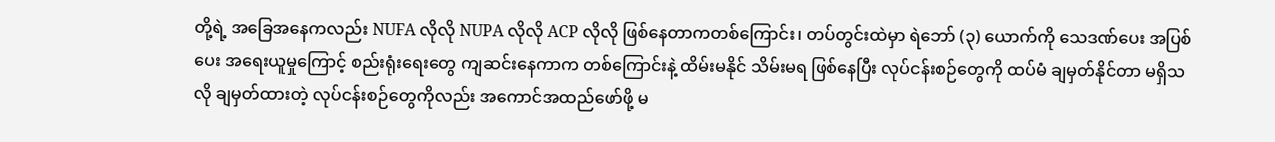တို့ရဲ့ အခြေအနေကလည်း NUFA လိုလို NUPA လိုလို ACP လိုလို ဖြစ်နေတာကတစ်ကြောင်း၊ တပ်တွင်းထဲမှာ ရဲဘော် (၃) ယောက်ကို သေဒဏ်ပေး အပြစ်ပေး အရေးယူမှုကြောင့် စည်းရုံးရေးတွေ ကျဆင်းနေကာက တစ်ကြောင်းနဲ့ ထိမ်းမနိုင် သိမ်းမရ ဖြစ်နေပြီး လုပ်ငန်းစဉ်တွေကို ထပ်မံ ချမှတ်နိုင်တာ မရှိသလို ချမှတ်ထားတဲ့ လုပ်ငန်းစဉ်တွေကိုလည်း အကောင်အထည်ဖော်ဖို့ မ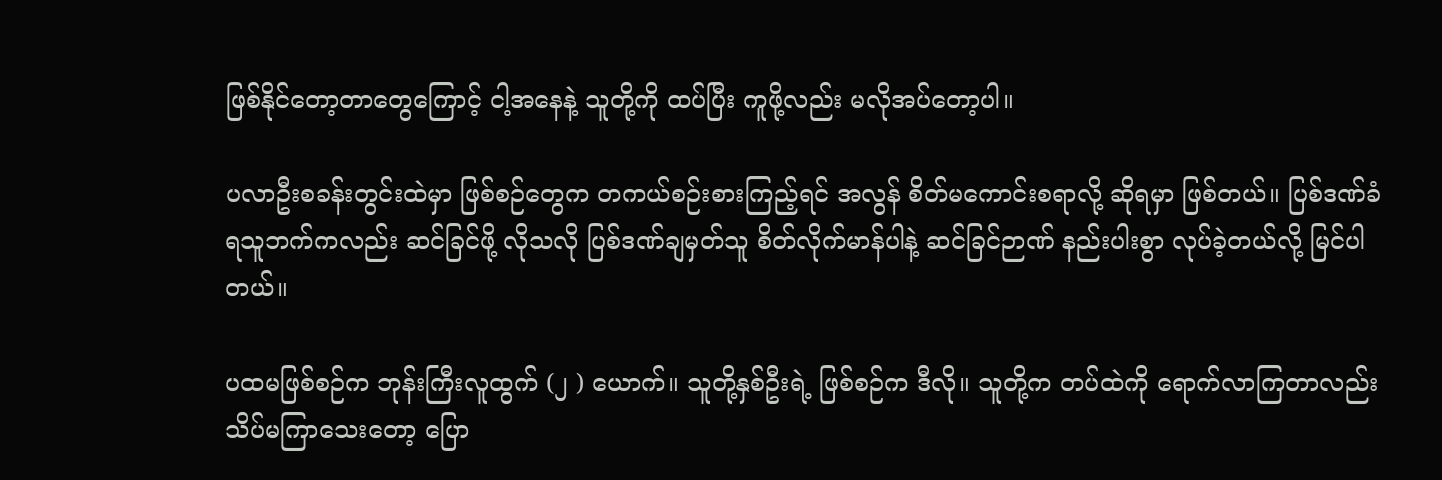ဖြစ်နိုင်တော့တာတွေကြောင့် ငါ့အနေနဲ့ သူတို့ကို ထပ်ပြီး ကူဖို့လည်း မလိုအပ်တော့ပါ။

ပလာဦးစခန်းတွင်းထဲမှာ ဖြစ်စဉ်တွေက တကယ်စဉ်းစားကြည့်ရင် အလွန် စိတ်မကောင်းစရာလို့ ဆိုရမှာ ဖြစ်တယ်။ ပြစ်ဒဏ်ခံရသူဘက်ကလည်း ဆင်ခြင်ဖို့ လိုသလို ပြစ်ဒဏ်ချမှတ်သူ စိတ်လိုက်မာန်ပါနဲ့ ဆင်ခြင်ဉာဏ် နည်းပါးစွာ လုပ်ခဲ့တယ်လို့ မြင်ပါတယ်။

ပထမဖြစ်စဉ်က ဘုန်းကြီးလူထွက် (၂ ) ယောက်။ သူတို့နှစ်ဦးရဲ့ ဖြစ်စဉ်က ဒီလို။ သူတို့က တပ်ထဲကို ရောက်လာကြတာလည်း သိပ်မကြာသေးတော့ ပြော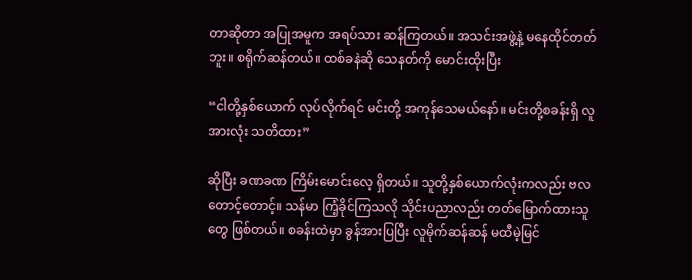တာဆိုတာ အပြုအမူက အရပ်သား ဆန်ကြတယ်။ အသင်းအဖွဲ့နဲ့ မနေထိုင်တတ်ဘူး။ စရိုက်ဆန်တယ်။ ထစ်ခနဲဆို သေနတ်ကို မောင်းထိုးပြီး

“ငါတို့နှစ်ယောက် လုပ်လိုက်ရင် မင်းတို့ အကုန်သေမယ်နော်။ မင်းတို့စခန်းရှိ လူအားလုံး သတိထား”

ဆိုပြီး ခဏခဏ ကြိမ်းမောင်းလေ့ ရှိတယ်။ သူတို့နှစ်ယောက်လုံးကလည်း ဗလတောင့်တောင့်။ သန်မာ ကြံ့ခိုင်ကြသလို သိုင်းပညာလည်း တတ်မြောက်ထားသူတွေ ဖြစ်တယ်။ စခန်းထဲမှာ ခွန်အားပြပြီး လူမိုက်ဆန်ဆန် မထီမဲ့မြင်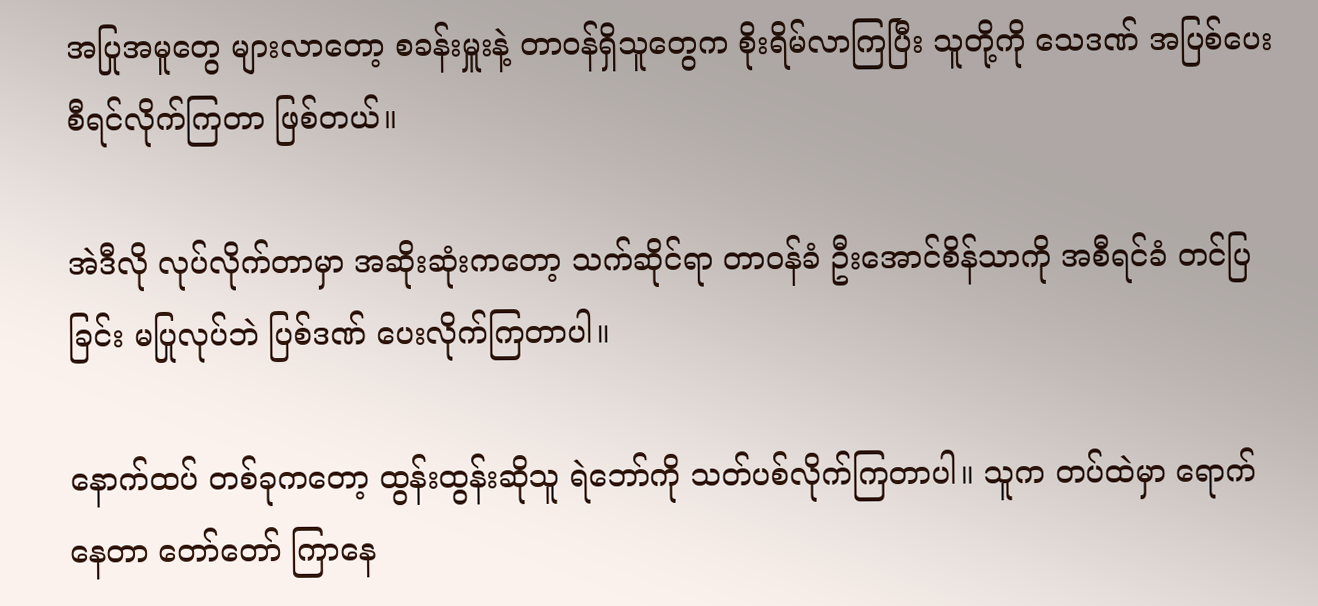အပြုအမူတွေ များလာတော့ စခန်းမှူးနဲ့ တာဝန်ရှိသူတွေက စိုးရိမ်လာကြပြီး သူတို့ကို သေဒဏ် အပြစ်ပေး စီရင်လိုက်ကြတာ ဖြစ်တယ်။

အဲဒီလို လုပ်လိုက်တာမှာ အဆိုးဆုံးကတော့ သက်ဆိုင်ရာ တာဝန်ခံ ဦးအောင်စိန်သာကို အစီရင်ခံ တင်ပြခြင်း မပြုလုပ်ဘဲ ပြစ်ဒဏ် ပေးလိုက်ကြတာပါ။

နောက်ထပ် တစ်ခုကတော့ ထွန်းထွန်းဆိုသူ ရဲဘော်ကို သတ်ပစ်လိုက်ကြတာပါ။ သူက တပ်ထဲမှာ ရောက်နေတာ တော်တော် ကြာနေ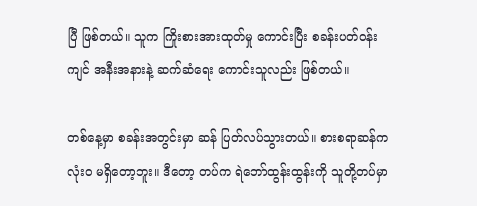ပြီ ဖြစ်တယ်။ သူက ကြိုးစားအားထုတ်မှု ကောင်းပြီး စခန်းပတ်ဝန်းကျင် အနီးအနားနဲ့ ဆက်ဆံရေး ကောင်းသူလည်း ဖြစ်တယ်။

တစ်နေ့မှာ စခန်းအတွင်းမှာ ဆန် ပြတ်လပ်သွားတယ်။ စားစရာဆန်က လုံးဝ မရှိတော့ဘူး။ ဒီတော့ တပ်က ရဲဘော်ထွန်းထွန်းကို သူတို့တပ်မှာ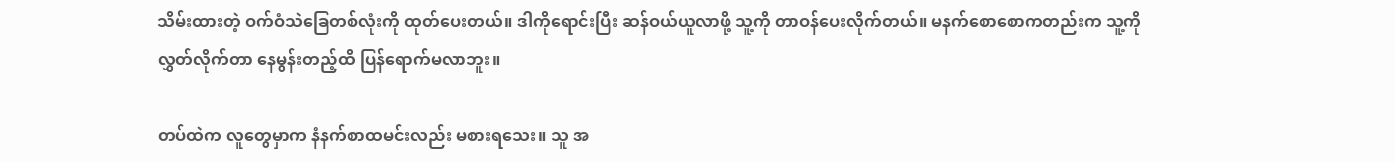သိမ်းထားတဲ့ ဝက်ဝံသဲခြေတစ်လုံးကို ထုတ်ပေးတယ်။ ဒါကိုရောင်းပြီး ဆန်ဝယ်ယူလာဖို့ သူ့ကို တာဝန်ပေးလိုက်တယ်။ မနက်စောစောကတည်းက သူ့ကို လွှတ်လိုက်တာ နေမွန်းတည့်ထိ ပြန်ရောက်မလာဘူး။

တပ်ထဲက လူတွေမှာက နံနက်စာထမင်းလည်း မစားရသေး။ သူ အ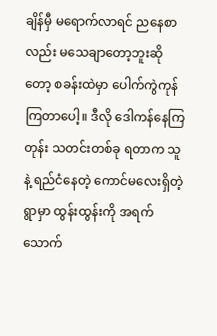ချိန်မှီ မရောက်လာရင် ညနေစာလည်း မသေချာတော့ဘူးဆိုတော့ စခန်းထဲမှာ ပေါက်ကွဲကုန်ကြတာပေါ့။ ဒီလို ဒေါကန်နေကြတုန်း သတင်းတစ်ခု ရတာက သူနဲ့ ရည်ငံနေတဲ့ ကောင်မလေးရှိတဲ့ရွာမှာ ထွန်းထွန်းကို အရက်သောက်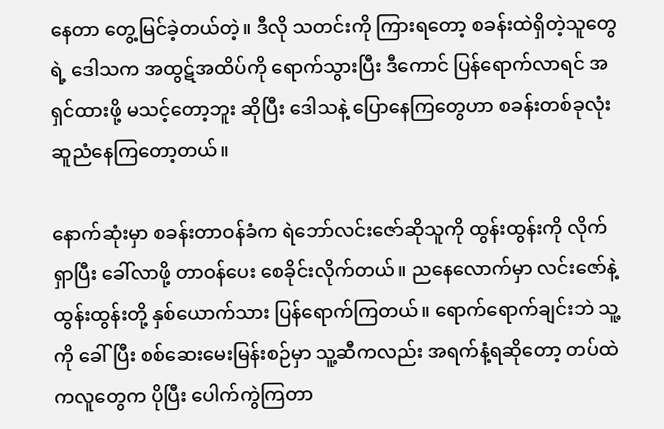နေတာ တွေ့မြင်ခဲ့တယ်တဲ့။ ဒီလို သတင်းကို ကြားရတော့ စခန်းထဲရှိတဲ့သူတွေရဲ့ ဒေါသက အထွဋ်အထိပ်ကို ရောက်သွားပြီး ဒီကောင် ပြန်ရောက်လာရင် အရှင်ထားဖို့ မသင့်တော့ဘူး ဆိုပြီး ဒေါသနဲ့ ပြောနေကြတွေဟာ စခန်းတစ်ခုလုံး ဆူညံနေကြတော့တယ်။

နောက်ဆုံးမှာ စခန်းတာဝန်ခံက ရဲဘော်လင်းဇော်ဆိုသူကို ထွန်းထွန်းကို လိုက်ရှာပြီး ခေါ်လာဖို့ တာဝန်ပေး စေခိုင်းလိုက်တယ်။ ညနေလောက်မှာ လင်းဇော်နဲ့ ထွန်းထွန်းတို့ နှစ်ယောက်သား ပြန်ရောက်ကြတယ်။ ရောက်ရောက်ချင်းဘဲ သူ့ကို ခေါ်ပြီး စစ်ဆေးမေးမြန်းစဉ်မှာ သူ့ဆီကလည်း အရက်နံ့ရဆိုတော့ တပ်ထဲကလူတွေက ပိုပြီး ပေါက်ကွဲကြတာ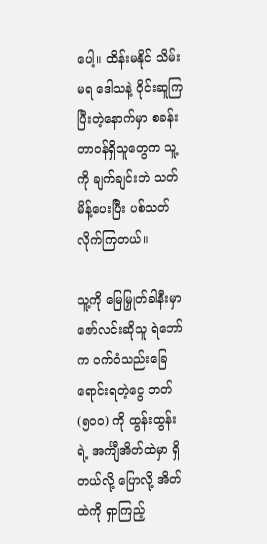ပေါ့။ ထိန်းမနိုင် သိမ်းမရ ဒေါသနဲ့ ဝိုင်းဆူကြပြီးတဲ့နောက်မှာ စခန်းတာဝန်ရှိသူတွေက သူ့ကို ချက်ချင်းဘဲ သတ်မိန့်ပေးပြီး ပစ်သတ်လိုက်ကြတယ်။

သူ့ကို မြေမြှုတ်ခါနီးမှာ ဇော်လင်းဆိုသူ ရဲဘော်က ဝက်ဝံသည်းခြေရောင်းရတဲ့ငွေ ဘတ် (၅၀၀) ကို ထွန်းထွန်းရဲ့ အင်္ကျီအိတ်ထဲမှာ ရှိတယ်လို့ ပြောလို့ အိတ်ထဲကို ရှာကြည့်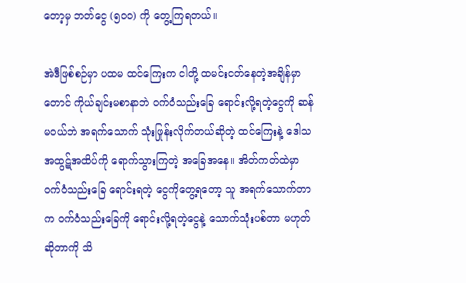တော့မှ ဘတ်ငွေ (၅၀၀) ကို တွေ့ကြရတယ်။

အဲဒီဖြစ်စဉ်မှာ ပထမ ထင်ကြေးက ငါတို့ ထမင်းငတ်နေတဲ့အချိန်မှာတောင် ကိုယ်ချင်းမစာနာဘဲ ဝက်ဝံသည်းခြေ ရောင်းလို့ရတဲ့ငွေကို ဆန်မဝယ်ဘဲ အရက်သောက် သုံးဖြုန်းလိုက်တယ်ဆိုတဲ့ ထင်ကြေးနဲ့ ဒေါသ အထွဋ်အထိပ်ကို ရောက်သွားကြတဲ့ အခြေအနေ။ အိတ်ကတ်ထဲမှာ ဝက်ဝံသည်းခြေ ရောင်းရတဲ့ ငွေကိုတွေ့ရတော့ သူ အရက်သောက်တာက ဝက်ဝံသည်းခြေကို ရောင်းလို့ရတဲ့ငွေနဲ့ သောက်သုံးပစ်တာ မဟုတ် ဆိုတာကို သိ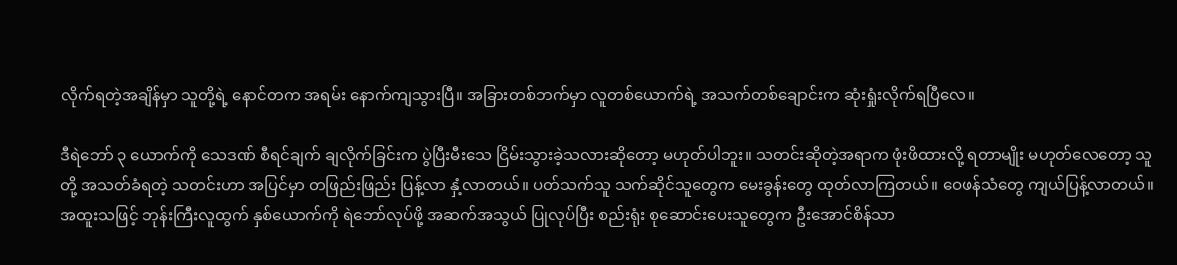လိုက်ရတဲ့အချိန်မှာ သူတို့ရဲ့ နောင်တက အရမ်း နောက်ကျသွားပြီ။ အခြားတစ်ဘက်မှာ လူတစ်ယောက်ရဲ့ အသက်တစ်ချောင်းက ဆုံးရှုံးလိုက်ရပြီလေ။

ဒီရဲဘော် ၃ ယောက်ကို သေဒဏ် စီရင်ချက် ချလိုက်ခြင်းက ပွဲပြီးမီးသေ ငြိမ်းသွားခဲ့သလားဆိုတော့ မဟုတ်ပါဘူး။ သတင်းဆိုတဲ့အရာက ဖုံးဖိထားလို့ ရတာမျိုး မဟုတ်လေတော့ သူတို့ အသတ်ခံရတဲ့ သတင်းဟာ အပြင်မှာ တဖြည်းဖြည်း ပြန့်လာ နှံ့လာတယ်။ ပတ်သက်သူ သက်ဆိုင်သူတွေက မေးခွန်းတွေ ထုတ်လာကြတယ်။ ဝေဖန်သံတွေ ကျယ်ပြန့်လာတယ်။ အထူးသဖြင့် ဘုန်းကြီးလူထွက် နှစ်ယောက်ကို ရဲဘော်လုပ်ဖို့ အဆက်အသွယ် ပြုလုပ်ပြီး စည်းရုံး စုဆောင်းပေးသူတွေက ဦးအောင်စိန်သာ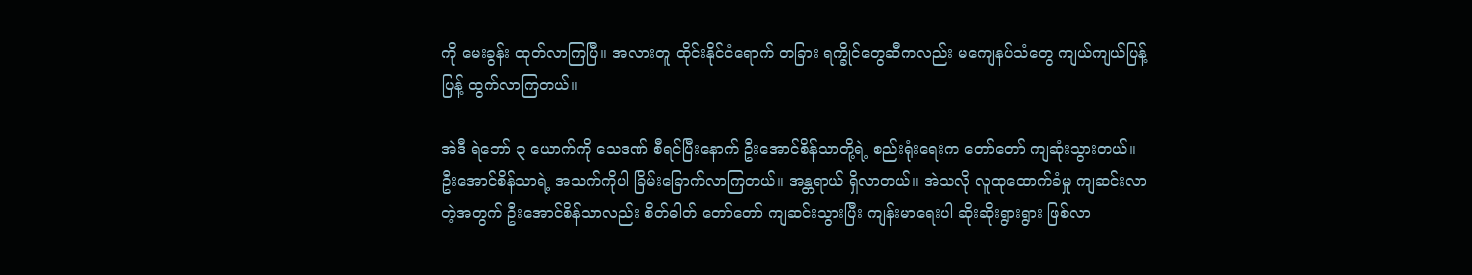ကို မေးခွန်း ထုတ်လာကြပြီ။ အလားတူ ထိုင်းနိုင်ငံရောက် တခြား ရက္ခိုင်တွေဆီကလည်း မကျေနပ်သံတွေ ကျယ်ကျယ်ပြန့်ပြန့် ထွက်လာကြတယ်။

အဲဒီ ရဲဘော် ၃ ယောက်ကို သေဒဏ် စီရင်ပြီးနောက် ဦးအောင်စိန်သာတို့ရဲ့ စည်းရုံးရေးက တော်တော် ကျဆုံးသွားတယ်။ ဦးအောင်စိန်သာရဲ့ အသက်ကိုပါ ခြိမ်းခြောက်လာကြတယ်။ အန္တရာယ် ရှိလာတယ်။ အဲသလို လူထုထောက်ခံမှု ကျဆင်းလာတဲ့အတွက် ဦးအောင်စိန်သာလည်း စိတ်ဓါတ် တော်တော် ကျဆင်းသွားပြီး ကျန်းမာရေးပါ ဆိုးဆိုးရွားရွား ဖြစ်လာ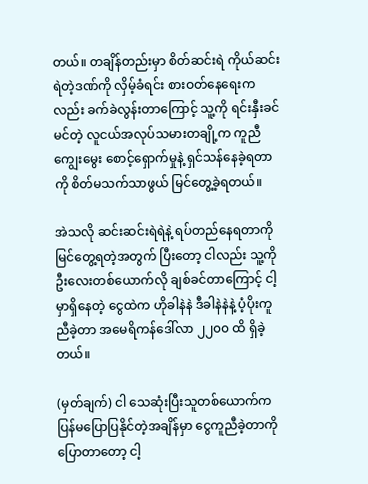တယ်။ တချိန်တည်းမှာ စိတ်ဆင်းရဲ ကိုယ်ဆင်းရဲတဲ့ဒဏ်ကို လှိမ့်ခံရင်း စားဝတ်နေရေးကလည်း ခက်ခဲလွန်းတာကြောင့် သူ့ကို ရင်းနှီးခင်မင်တဲ့ လူငယ်အလုပ်သမားတချို့က ကူညီ ကျွေးမွေး စောင့်ရှောက်မှုနဲ့ ရှင်သန်နေခဲ့ရတာကို စိတ်မသက်သာဖွယ် မြင်တွေ့ခဲ့ရတယ်။

အဲသလို ဆင်းဆင်းရဲရဲနဲ့ ရပ်တည်နေရတာကို မြင်တွေ့ရတဲ့အတွက် ပြီးတော့ ငါလည်း သူ့ကို ဦးလေးတစ်ယောက်လို ချစ်ခင်တာကြောင့် ငါ့မှာရှိနေတဲ့ ငွေထဲက ဟိုခါနဲနဲ ဒီခါနဲနဲနဲ့ ပံ့ပိုးကူညီခဲ့တာ အမေရိကန်ဒေါ်လာ ၂၂၀၀ ထိ ရှိခဲ့တယ်။

(မှတ်ချက်) ငါ သေဆုံးပြီးသူတစ်ယောက်က ပြန်မပြောပြနိုင်တဲ့အချိန်မှာ ငွေကူညီခဲ့တာကို ပြောတာတော့ ငါ့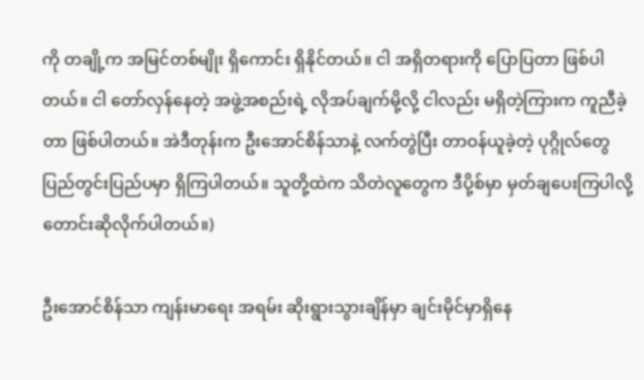ကို တချို့က အမြင်တစ်မျိုး ရှိကောင်း ရှိနိုင်တယ်။ ငါ အရှိတရားကို ပြောပြတာ ဖြစ်ပါတယ်။ ငါ တော်လှန်နေတဲ့ အဖွဲ့အစည်းရဲ့ လိုအပ်ချက်မို့လို့ ငါလည်း မရှိတဲ့ကြားက ကူညီခဲ့တာ ဖြစ်ပါတယ်။ အဲဒီတုန်းက ဦးအောင်စိန်သာနဲ့ လက်တွဲပြီး တာဝန်ယူခဲ့တဲ့ ပုဂ္ဂိုလ်တွေ ပြည်တွင်းပြည်ပမှာ ရှိကြပါတယ်။ သူတို့ထဲက သိတဲလူတွေက ဒီပို့စ်မှာ မှတ်ချပေးကြပါလို့ တောင်းဆိုလိုက်ပါတယ်။)

ဦးအောင်စိန်သာ ကျန်းမာရေး အရမ်း ဆိုးရွားသွားချိန်မှာ ချင်းမိုင်မှာရှိနေ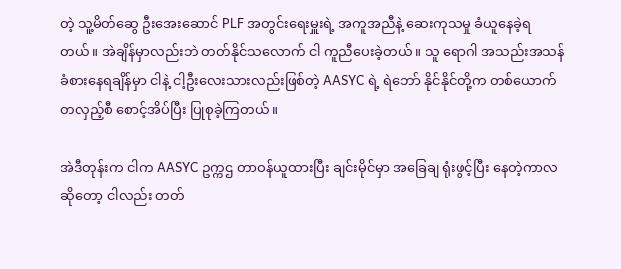တဲ့ သူ့မိတ်ဆွေ ဦးအေးဆောင် PLF အတွင်းရေးမှူးရဲ့ အကူအညီနဲ့ ဆေးကုသမှု ခံယူနေခဲ့ရတယ်။ အဲချိန်မှာလည်းဘဲ တတ်နိုင်သလောက် ငါ ကူညီပေးခဲ့တယ်။ သူ ရောဂါ အသည်းအသန် ခံစားနေရချိန်မှာ ငါနဲ့ ငါ့ဦးလေးသားလည်းဖြစ်တဲ့ AASYC ရဲ့ ရဲဘော် နိုင်နိုင်တို့က တစ်ယောက်တလှည့်စီ စောင့်အိပ်ပြီး ပြုစုခဲ့ကြတယ်။

အဲဒီတုန်းက ငါက AASYC ဥက္ကဌ တာဝန်ယူထားပြီး ချင်းမိုင်မှာ အခြေချ ရုံးဖွင့်ပြီး နေတဲ့ကာလဆိုတော့ ငါလည်း တတ်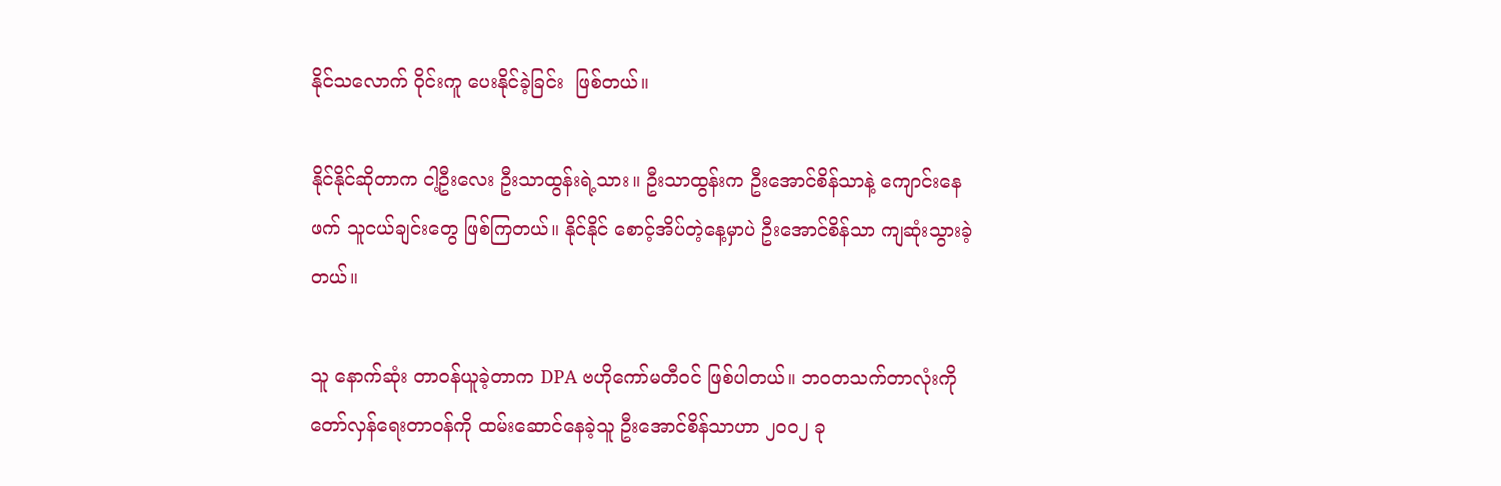နိုင်သလောက် ဝိုင်းကူ ပေးနိုင်ခဲ့ခြင်း  ဖြစ်တယ်။

နိုင်နိုင်ဆိုတာက ငါ့ဦးလေး ဦးသာထွန်းရဲ့သား။ ဦးသာထွန်းက ဦးအောင်စိန်သာနဲ့ ကျောင်းနေဖက် သူငယ်ချင်းတွေ ဖြစ်ကြတယ်။ နိုင်နိုင် စောင့်အိပ်တဲ့နေ့မှာပဲ ဦးအောင်စိန်သာ ကျဆုံးသွားခဲ့တယ်။

သူ နောက်ဆုံး တာဝန်ယူခဲ့တာက DPA ဗဟိုကော်မတီဝင် ဖြစ်ပါတယ်။ ဘဝတသက်တာလုံးကို တော်လှန်ရေးတာဝန်ကို ထမ်းဆောင်နေခဲ့သူ ဦးအောင်စိန်သာဟာ ၂၀၀၂ ခု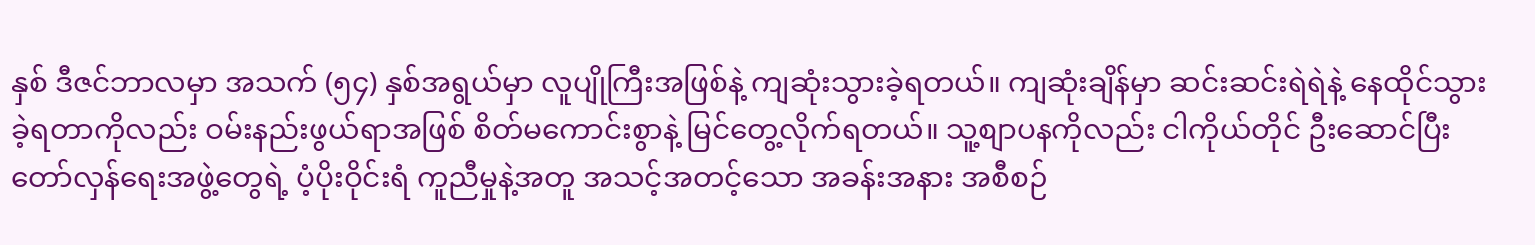နှစ် ဒီဇင်ဘာလမှာ အသက် (၅၄) နှစ်အရွယ်မှာ လူပျိုကြီးအဖြစ်နဲ့ ကျဆုံးသွားခဲ့ရတယ်။ ကျဆုံးချိန်မှာ ဆင်းဆင်းရဲရဲနဲ့ နေထိုင်သွားခဲ့ရတာကိုလည်း ဝမ်းနည်းဖွယ်ရာအဖြစ် စိတ်မကောင်းစွာနဲ့ မြင်တွေ့လိုက်ရတယ်။ သူ့စျာပနကိုလည်း ငါကိုယ်တိုင် ဦးဆောင်ပြီး တော်လှန်ရေးအဖွဲ့တွေရဲ့ ပံ့ပိုးဝိုင်းရံ ကူညီမှုနဲ့အတူ အသင့်အတင့်သော အခန်းအနား အစီစဉ်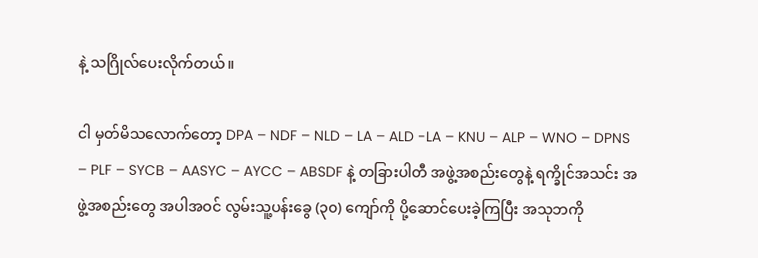နဲ့ သဂြိုလ်ပေးလိုက်တယ်။

ငါ မှတ်မိသလောက်တော့ DPA – NDF – NLD – LA – ALD -LA – KNU – ALP – WNO – DPNS – PLF – SYCB – AASYC – AYCC – ABSDF နဲ့ တခြားပါတီ အဖွဲ့အစည်းတွေနဲ့ ရက္ခိုင်အသင်း အဖွဲ့အစည်းတွေ အပါအဝင် လွမ်းသူ့ပန်းခွေ (၃၀) ကျော်ကို ပို့ဆောင်ပေးခဲ့ကြပြီး အသုဘကို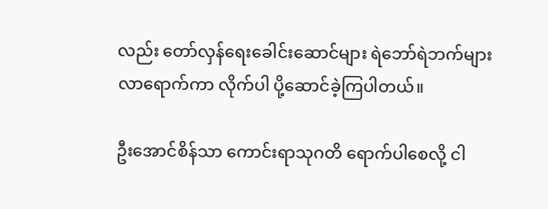လည်း တော်လှန်ရေးခေါင်းဆောင်များ ရဲဘော်ရဲဘက်များ လာရောက်ကာ လိုက်ပါ ပို့ဆောင်ခဲ့ကြပါတယ်။

ဦးအောင်စိန်သာ ကောင်းရာသုဂတိ ရောက်ပါစေလို့ ငါ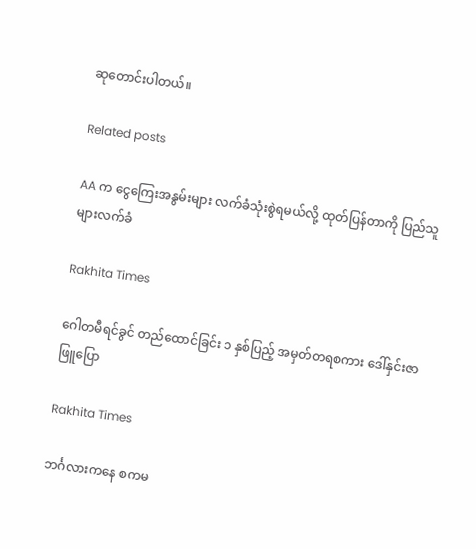ဆုတောင်းပါတယ်။

Related posts

AA က ငွေကြေးအနွမ်းများ လက်ခံသုံးစွဲရမယ်လို့ ထုတ်ပြန်တာကို ပြည်သူများလက်ခံ

Rakhita Times

ဂေါတမီရင်ခွင် တည်ထောင်ခြင်း ၁ နှစ်ပြည့် အမှတ်တရစကား ဒေါ်နှင်းဇာဖြူပြော

Rakhita Times

ဘင်္ဂလားကနေ စကမ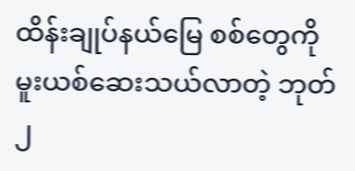ထိန်းချုပ်နယ်မြေ စစ်တွေကို မူးယစ်ဆေးသယ်လာတဲ့ ဘုတ် ၂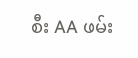စီး AA ဖမ်း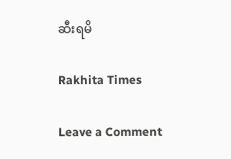ဆီးရမိ

Rakhita Times

Leave a Comment